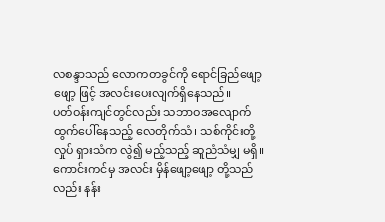လစန္ဒာသည် လောကတခွင်ကို ရောင်ခြည်ဖျော့ဖျော့ ဖြင့် အလင်းပေးလျက်ရှိနေသည်။
ပတ်ဝန်းကျင်တွင်လည်း သဘာဝအလျောက် ထွက်ပေါ်နေသည့် လေတိုက်သံ၊ သစ်ကိုင်းတို့ လှုပ် ရှားသံက လွဲ၍ မည့်သည့် ဆူညံသံမျှ မရှိ။
ကောင်းကင်မှ အလင်း မှိန်ဖျော့ဖျော့ တို့သည်လည်း နန်း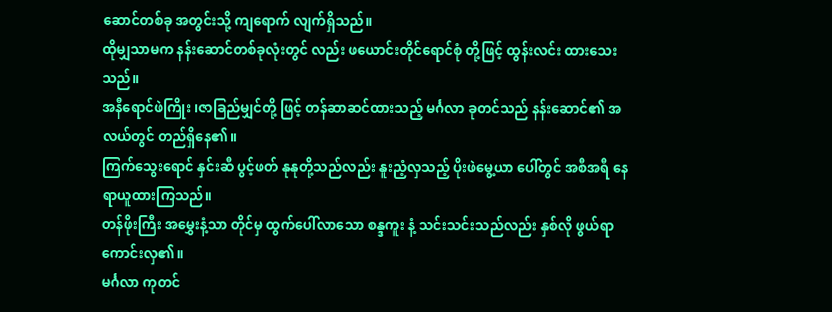ဆောင်တစ်ခု အတွင်းသို့ ကျရောက် လျက်ရှိသည်။
ထိုမျှသာမက နန်းဆောင်တစ်ခုလုံးတွင် လည်း ဖယောင်းတိုင်ရောင်စုံ တို့ဖြင့် ထွန်းလင်း ထားသေးသည်။
အနီရောင်ဖဲကြိုး ၊ဇာခြည်မျှင်တို့ ဖြင့် တန်ဆာဆင်ထားသည့် မင်္ဂလာ ခုတင်သည် နန်းဆောင်၏ အလယ်တွင် တည်ရှိနေ၏။
ကြက်သွေးရောင် နှင်းဆီ ပွင့်ဖတ် နုနုတို့သည်လည်း နူးညံ့လှသည့် ပိုးဖဲမွေ့ယာ ပေါ်တွင် အစီအရီ နေရာယူထားကြသည်။
တန်ဖိုးကြီး အမွှေးနံ့သာ တိုင်မှ ထွက်ပေါ်လာသော စန္ဒကူး နံ့ သင်းသင်းသည်လည်း နှစ်လို ဖွယ်ရာ ကောင်းလှ၏။
မင်္ဂလာ ကုတင်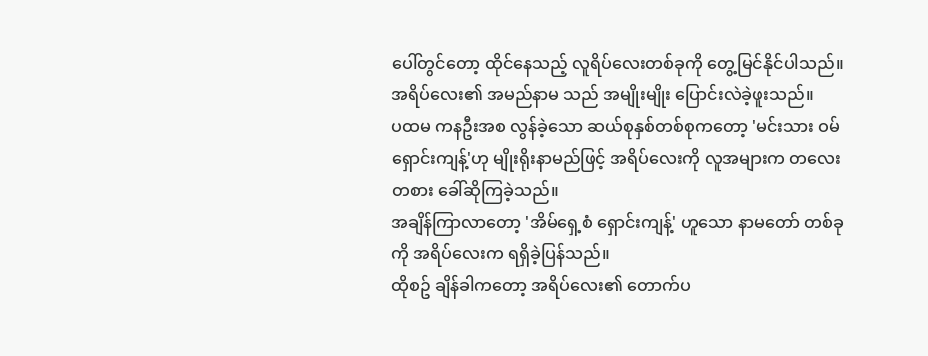ပေါ်တွင်တော့ ထိုင်နေသည့် လူရိပ်လေးတစ်ခုကို တွေ့မြင်နိုင်ပါသည်။
အရိပ်လေး၏ အမည်နာမ သည် အမျိုးမျိုး ပြောင်းလဲခဲ့ဖူးသည်။
ပထမ ကနဦးအစ လွန်ခဲ့သော ဆယ်စုနှစ်တစ်စုကတော့ 'မင်းသား ဝမ်ရှောင်းကျန့်'ဟု မျိုးရိုးနာမည်ဖြင့် အရိပ်လေးကို လူအများက တလေးတစား ခေါ်ဆိုကြခဲ့သည်။
အချိန်ကြာလာတော့ 'အိမ်ရှေ့စံ ရှောင်းကျန့်' ဟူသော နာမတော် တစ်ခုကို အရိပ်လေးက ရရှိခဲ့ပြန်သည်။
ထိုစဥ် ချိန်ခါကတော့ အရိပ်လေး၏ တောက်ပ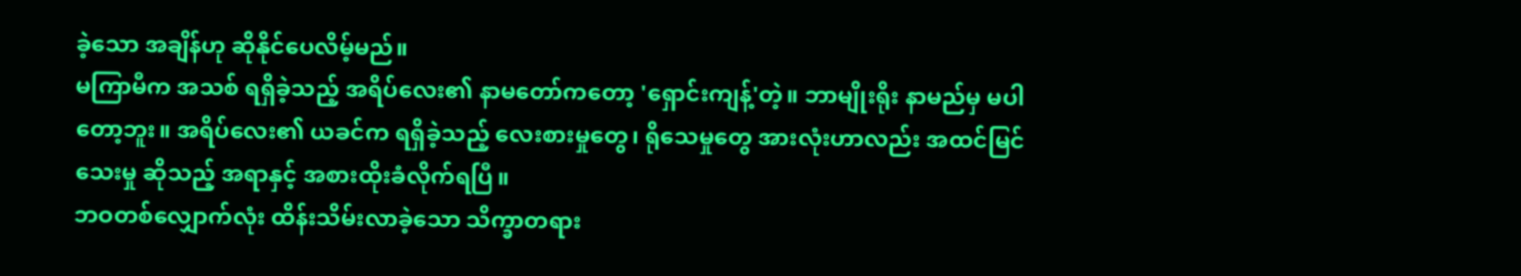ခဲ့သော အချိန်ဟု ဆိုနိုင်ပေလိမ့်မည်။
မကြာမီက အသစ် ရရှိခဲ့သည့် အရိပ်လေး၏ နာမတော်ကတော့ 'ရှောင်းကျန့်'တဲ့။ ဘာမျိုးရိုး နာမည်မှ မပါတော့ဘူး။ အရိပ်လေး၏ ယခင်က ရရှိခဲ့သည့် လေးစားမှုတွေ၊ ရိုသေမှုတွေ အားလုံးဟာလည်း အထင်မြင်သေးမှု ဆိုသည့် အရာနှင့် အစားထိုးခံလိုက်ရပြီ။
ဘဝတစ်လျှောက်လုံး ထိန်းသိမ်းလာခဲ့သော သိက္ခာတရား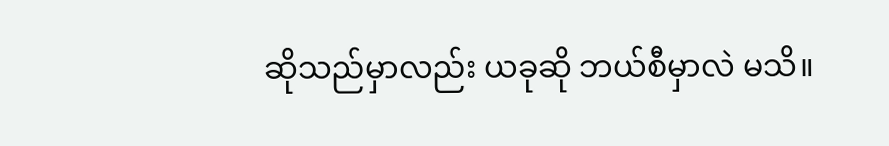ဆိုသည်မှာလည်း ယခုဆို ဘယ်စီမှာလဲ မသိ။